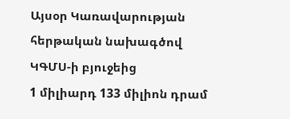Այսօր Կառավարության
հերթական նախագծով ԿԳՄՍ-ի բյուջեից
1 միլիարդ 133 միլիոն դրամ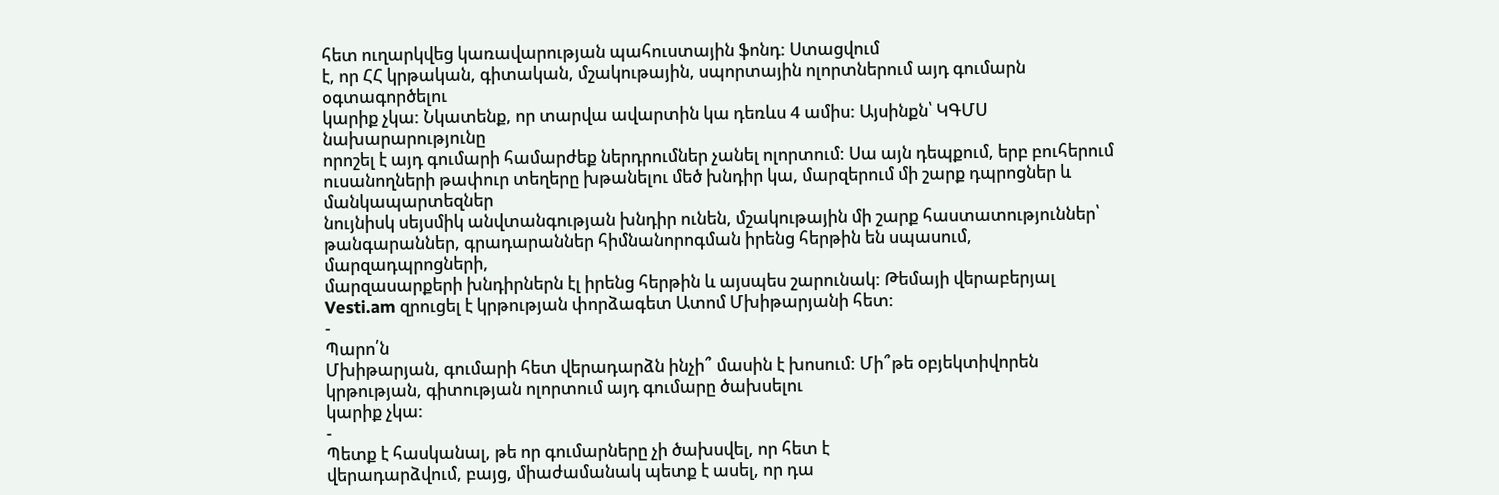հետ ուղարկվեց կառավարության պահուստային ֆոնդ: Ստացվում
է, որ ՀՀ կրթական, գիտական, մշակութային, սպորտային ոլորտներում այդ գումարն օգտագործելու
կարիք չկա: Նկատենք, որ տարվա ավարտին կա դեռևս 4 ամիս: Այսինքն՝ ԿԳՄՍ նախարարությունը
որոշել է այդ գումարի համարժեք ներդրումներ չանել ոլորտում: Սա այն դեպքում, երբ բուհերում
ուսանողների թափուր տեղերը խթանելու մեծ խնդիր կա, մարզերում մի շարք դպրոցներ և մանկապարտեզներ
նույնիսկ սեյսմիկ անվտանգության խնդիր ունեն, մշակութային մի շարք հաստատություններ՝
թանգարաններ, գրադարաններ հիմնանորոգման իրենց հերթին են սպասում, մարզադպրոցների,
մարզասարքերի խնդիրներն էլ իրենց հերթին և այսպես շարունակ: Թեմայի վերաբերյալ Vesti.am զրուցել է կրթության փորձագետ Ատոմ Մխիթարյանի հետ:
-
Պարո՛ն
Մխիթարյան, գումարի հետ վերադարձն ինչի՞ մասին է խոսում: Մի՞թե օբյեկտիվորեն կրթության, գիտության ոլորտում այդ գումարը ծախսելու
կարիք չկա:
-
Պետք է հասկանալ, թե որ գումարները չի ծախսվել, որ հետ է
վերադարձվում, բայց, միաժամանակ պետք է ասել, որ դա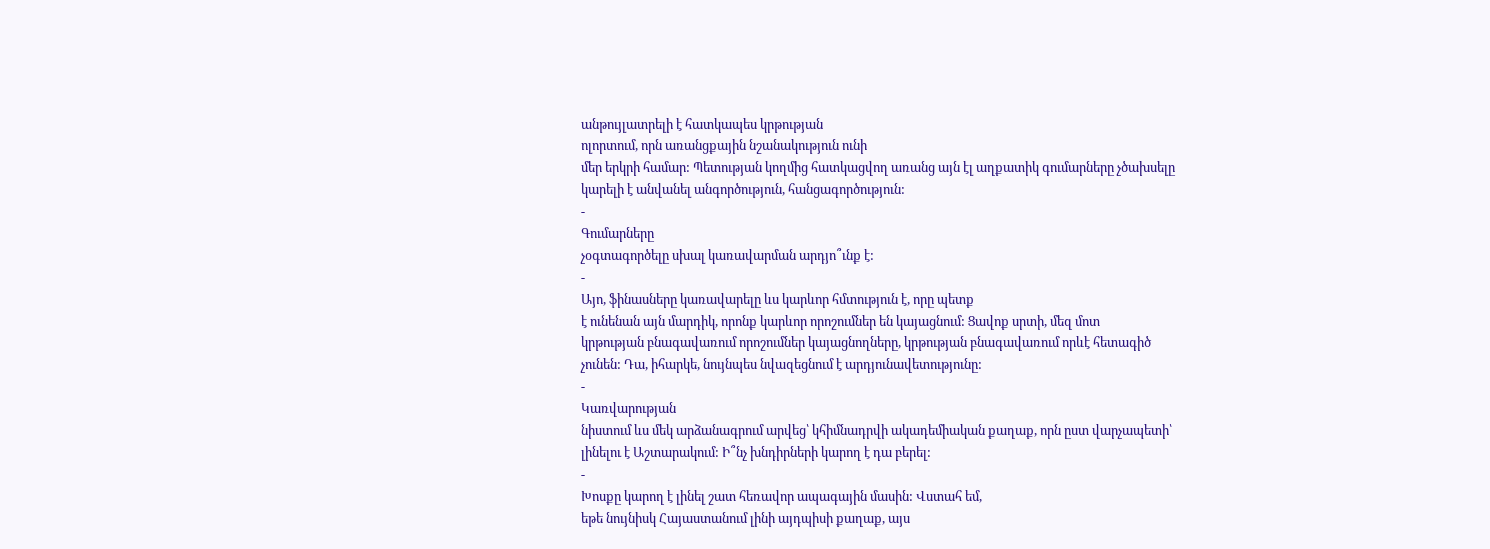անթույլատրելի է հատկապես կրթության
ոլորտում, որն առանցքային նշանակություն ունի
մեր երկրի համար: Պետության կողմից հատկացվող առանց այն էլ աղքատիկ գումարները չծախսելը
կարելի է անվանել անգործություն, հանցագործություն:
-
Գումարները
չօգտագործելը սխալ կառավարման արդյո՞ւնք է:
-
Այո, ֆինասները կառավարելը ևս կարևոր հմտություն է, որը պետք
է ունենան այն մարդիկ, որոնք կարևոր որոշումներ են կայացնում: Ցավոք սրտի, մեզ մոտ
կրթության բնագավառում որոշումներ կայացնողները, կրթության բնագավառում որևէ հետագիծ
չունեն: Դա, իհարկե, նույնպես նվազեցնում է արդյունավետությունը:
-
Կառվարության
նիստում ևս մեկ արձանագրում արվեց՝ կհիմնադրվի ակադեմիական քաղաք, որն ըստ վարչապետի՝
լինելու է Աշտարակում: Ի՞նչ խնդիրների կարող է դա բերել:
-
Խոսքը կարող է լինել շատ հեռավոր ապագային մասին: Վստահ եմ,
եթե նույնիսկ Հայաստանում լինի այդպիսի քաղաք, այս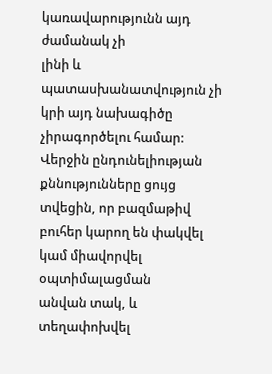կառավարությունն այդ ժամանակ չի
լինի և պատասխանատվություն չի կրի այդ նախագիծը չիրագործելու համար: Վերջին ընդունելիության
քննությունները ցույց տվեցին, որ բազմաթիվ բուհեր կարող են փակվել կամ միավորվել օպտիմալացման
անվան տակ, և տեղափոխվել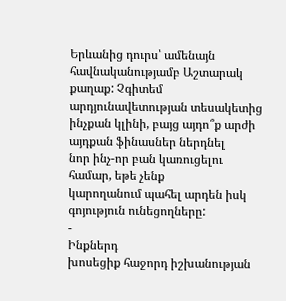Երևանից դուրս՝ ամենայն հավնականությամբ Աշտարակ քաղաք: Չգիտեմ
արդյունավետության տեսակետից ինչքան կլինի, բայց այդո՞ք արժի այդքան ֆինասներ ներդնել
նոր ինչ-որ բան կառուցելու համար, եթե չենք
կարողանում պահել արդեն իսկ գոյություն ունեցողները:
-
Ինքներդ
խոսեցիք հաջորդ իշխանության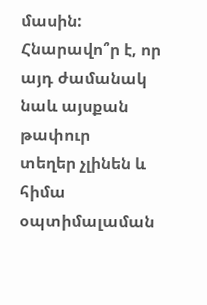մասին: Հնարավո՞ր է, որ այդ ժամանակ նաև այսքան թափուր
տեղեր չլինեն և հիմա օպտիմալաման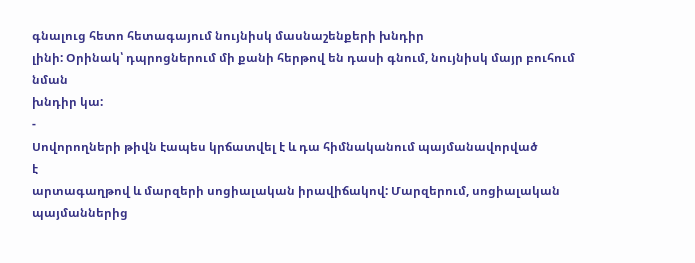գնալուց հետո հետագայում նույնիսկ մասնաշենքերի խնդիր
լինի: Օրինակ՝ դպրոցներում մի քանի հերթով են դասի գնում, նույնիսկ մայր բուհում նման
խնդիր կա:
-
Սովորողների թիվն էապես կրճատվել է և դա հիմնականում պայմանավորված
է
արտագաղթով և մարզերի սոցիալական իրավիճակով: Մարզերում, սոցիալական պայմաններից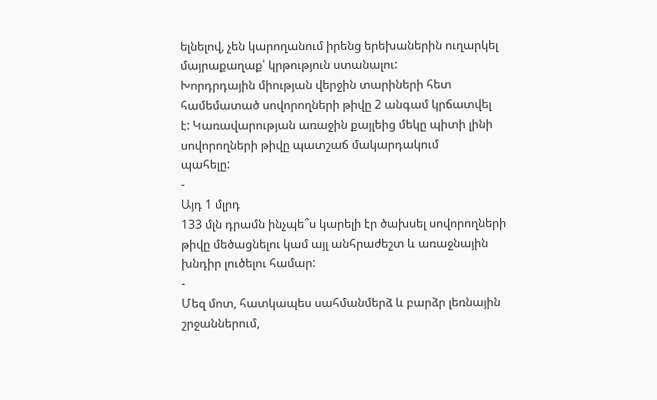ելնելով, չեն կարողանում իրենց երեխաներին ուղարկել մայրաքաղաք՝ կրթություն ստանալու:
Խորդրդային միության վերջին տարիների հետ համեմատած սովորողների թիվը 2 անգամ կրճատվել
է: Կառավարության առաջին քայլեից մեկը պիտի լինի սովորողների թիվը պատշաճ մակարդակում
պահելը:
-
Այդ 1 մլրդ
133 մլն դրամն ինչպե՞ս կարելի էր ծախսել սովորողների թիվը մեծացնելու կամ այլ անհրաժեշտ և առաջնային խնդիր լուծելու համար:
-
Մեզ մոտ, հատկապես սահմանմերձ և բարձր լեռնային շրջաններում,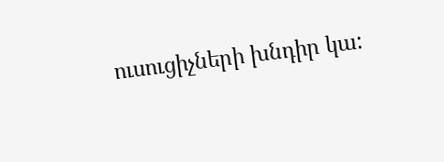ուսուցիչների խնդիր կա: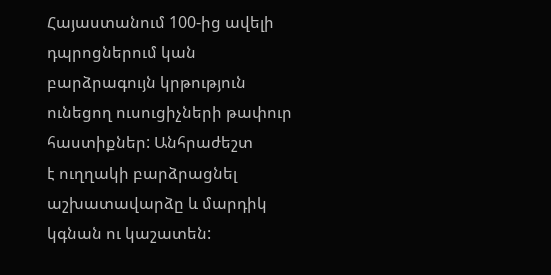Հայաստանում 100-ից ավելի դպրոցներում կան բարձրագույն կրթություն
ունեցող ուսուցիչների թափուր հաստիքներ: Անհրաժեշտ
է ուղղակի բարձրացնել աշխատավարձը և մարդիկ կգնան ու կաշատեն: